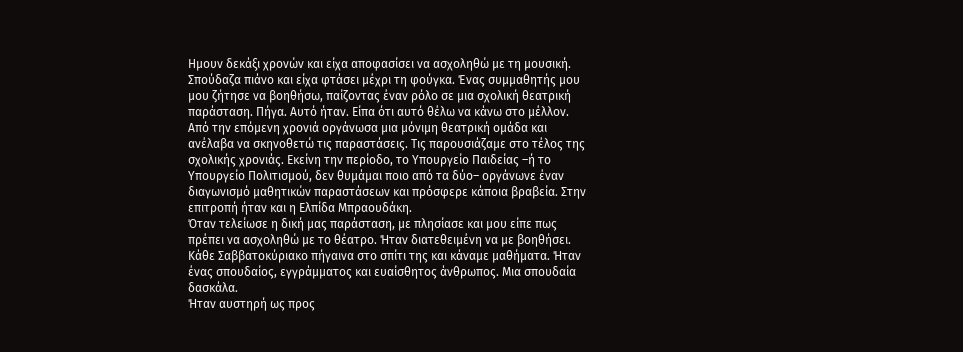Ημουν δεκάξι χρονών και είχα αποφασίσει να ασχοληθώ με τη μουσική. Σπούδαζα πιάνο και είχα φτάσει μέχρι τη φούγκα. Ένας συμμαθητής μου μου ζήτησε να βοηθήσω, παίζοντας έναν ρόλο σε μια σχολική θεατρική παράσταση. Πήγα. Αυτό ήταν. Είπα ότι αυτό θέλω να κάνω στο μέλλον.
Από την επόμενη χρονιά οργάνωσα μια μόνιμη θεατρική ομάδα και ανέλαβα να σκηνοθετώ τις παραστάσεις. Τις παρουσιάζαμε στο τέλος της σχολικής χρονιάς. Εκείνη την περίοδο, το Υπουργείο Παιδείας –ή το Υπουργείο Πολιτισμού, δεν θυμάμαι ποιο από τα δύο– οργάνωνε έναν διαγωνισμό μαθητικών παραστάσεων και πρόσφερε κάποια βραβεία. Στην επιτροπή ήταν και η Ελπίδα Μπραουδάκη.
Όταν τελείωσε η δική μας παράσταση, με πλησίασε και μου είπε πως πρέπει να ασχοληθώ με το θέατρο. Ήταν διατεθειμένη να με βοηθήσει. Κάθε Σαββατοκύριακο πήγαινα στο σπίτι της και κάναμε μαθήματα. Ήταν ένας σπουδαίος, εγγράμματος και ευαίσθητος άνθρωπος. Μια σπουδαία δασκάλα.
Ήταν αυστηρή ως προς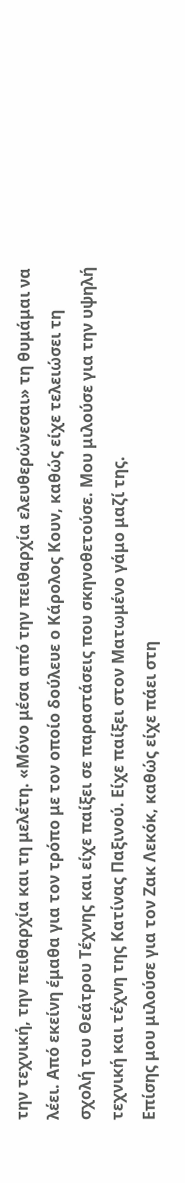την τεχνική, την πειθαρχία και τη μελέτη. «Μόνο μέσα από την πειθαρχία ελευθερώνεσαι» τη θυμάμαι να λέει. Από εκείνη έμαθα για τον τρόπο με τον οποίο δούλευε ο Κάρολος Κουν, καθώς είχε τελειώσει τη σχολή του Θεάτρου Τέχνης και είχε παίξει σε παραστάσεις που σκηνοθετούσε. Μου μιλούσε για την υψηλή τεχνική και τέχνη της Κατίνας Παξινού. Είχε παίξει στον Ματωμένο γάμο μαζί της.
Επίσης μου μιλούσε για τον Ζακ Λεκόκ, καθώς είχε πάει στη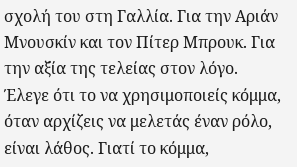σχολή του στη Γαλλία. Για την Αριάν Μνουσκίν και τον Πίτερ Μπρουκ. Για την αξία της τελείας στον λόγο. Έλεγε ότι το να χρησιμοποιείς κόμμα, όταν αρχίζεις να μελετάς έναν ρόλο, είναι λάθος. Γιατί το κόμμα,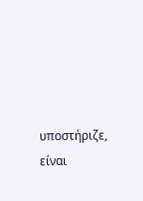υποστήριζε, είναι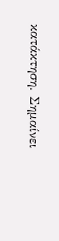κατάκτηση. Σημαίνει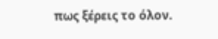πως ξέρεις το όλον.